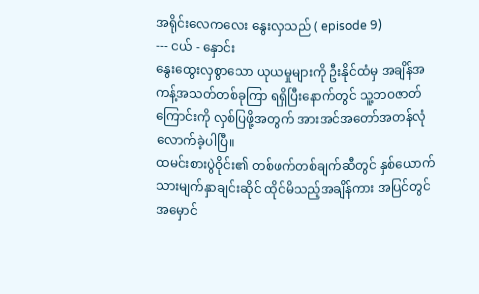အရိုင်းလေကလေး နွေးလှသည် ( episode 9)
--- ငယ် - နှောင်း
နွေးထွေးလှစွာသော ယုယမှုများကို ဦးနိုင်ထံမှ အချိန်အကန့်အသတ်တစ်ခုကြာ ရရှိပြီးနောက်တွင် သူ့ဘဝဇာတ်ကြောင်းကို လှစ်ပြဖို့အတွက် အားအင်အတော်အတန်လုံလောက်ခဲ့ပါပြီ။
ထမင်းစားပွဲဝိုင်း၏ တစ်ဖက်တစ်ချက်ဆီတွင် နှစ်ယောက်သားမျက်နှာချင်းဆိုင် ထိုင်မိသည့်အချိန်ကား အပြင်တွင် အမှောင်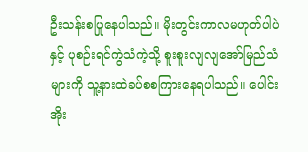ဦးသန်းစပြုနေပါသည်။ မိုးတွင်းကာလမဟုတ်ပါပဲနှင့် ပုစဉ်းရင်ကွဲသံကဲ့သို့ စူးစူးလျလျအော်မြည်သံများကို သူ့နားထဲခပ်စစကြားနေရပါသည်။ ပေါင်းအိုး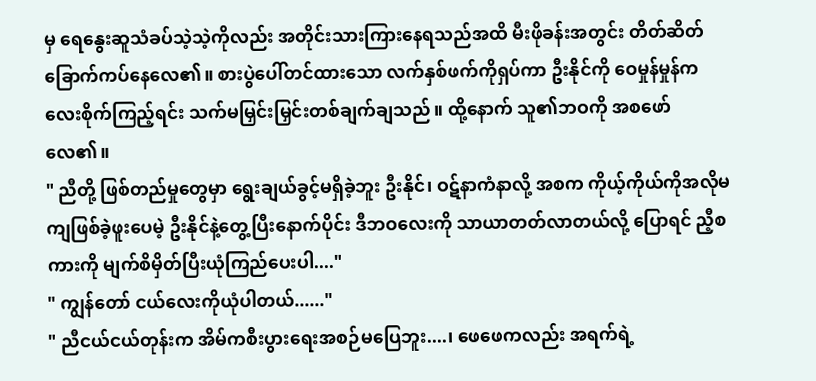မှ ရေနွေးဆူသံခပ်သဲ့သဲ့ကိုလည်း အတိုင်းသားကြားနေရသည်အထိ မီးဖိုခန်းအတွင်း တိတ်ဆိတ်ခြောက်ကပ်နေလေ၏။ စားပွဲပေါ်တင်ထားသော လက်နှစ်ဖက်ကိုရှပ်ကာ ဦးနိုင်ကို ဝေမှုန်မှုန်ကလေးစိုက်ကြည့်ရင်း သက်မမြှင်းမြှင်းတစ်ချက်ချသည်။ ထို့နောက် သူ၏ဘဝကို အစဖော်လေ၏။
" ညီတို့ ဖြစ်တည်မှုတွေမှာ ရွေးချယ်ခွင့်မရှိခဲ့ဘူး ဦးနိုင်၊ ဝဋ်နာကံနာလို့ အစက ကိုယ့်ကိုယ်ကိုအလိုမကျဖြစ်ခဲ့ဖူးပေမဲ့ ဦးနိုင်နဲ့တွေ့ပြီးနောက်ပိုင်း ဒီဘဝလေးကို သာယာတတ်လာတယ်လို့ ပြောရင် ညီ့စကားကို မျက်စိမှိတ်ပြီးယုံကြည်ပေးပါ...."
" ကျွန်တော် ငယ်လေးကိုယုံပါတယ်......"
" ညီငယ်ငယ်တုန်းက အိမ်ကစီးပွားရေးအစဉ်မပြေဘူး....၊ ဖေဖေကလည်း အရက်ရဲ့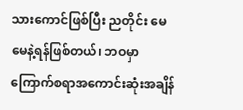သားကောင်ဖြစ်ပြီး ညတိုင်း မေမေနဲ့ရန်ဖြစ်တယ်၊ ဘဝမှာကြောက်စရာအကောင်းဆုံးအချိန်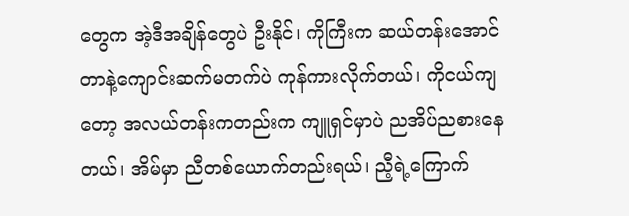တွေက အဲ့ဒီအချိန်တွေပဲ ဦးနိုင်၊ ကိုကြီးက ဆယ်တန်းအောင်တာနဲ့ကျောင်းဆက်မတက်ပဲ ကုန်ကားလိုက်တယ်၊ ကိုငယ်ကျတော့ အလယ်တန်းကတည်းက ကျူရှင်မှာပဲ ညအိပ်ညစားနေတယ်၊ အိမ်မှာ ညီတစ်ယောက်တည်းရယ်၊ ညီ့ရဲ့ကြောက်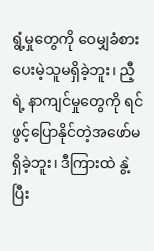ရွံ့မှုတွေကို ဝေမျှခံစားပေးမဲ့သူမရှိခဲ့ဘူး၊ ညီ့ရဲ့ နာကျင်မှုတွေကို ရင်ဖွင့်ပြောနိုင်တဲ့အဖော်မရှိခဲ့ဘူး၊ ဒီကြားထဲ နွဲ့ပြီး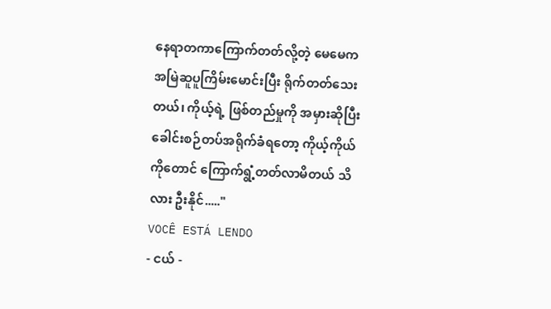နေရာတကာကြောက်တတ်လို့တဲ့ မေမေကအမြဲဆူပူကြိမ်းမောင်းပြီး ရိုက်တတ်သေးတယ်၊ ကိုယ့်ရဲ့ ဖြစ်တည်မှုကို အမှားဆိုပြီး ခေါင်းစဉ်တပ်အရိုက်ခံရတော့ ကိုယ့်ကိုယ်ကိုတောင် ကြောက်ရွံ့တတ်လာမိတယ် သိလား ဦးနိုင်....."
VOCÊ ESTÁ LENDO
- ငယ် -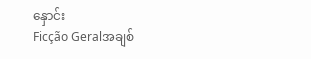နှောင်း
Ficção Geralအချစ်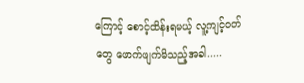ကြောင့် စောင့်ထိန်းရမယ့် လူ့ကျင့်ဝတ်တွေ ဖောက်ဖျက်မိသည့်အခါ.....